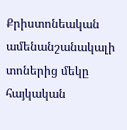Քրիստոնեական ամենանշանակալի տոներից մեկը հայկական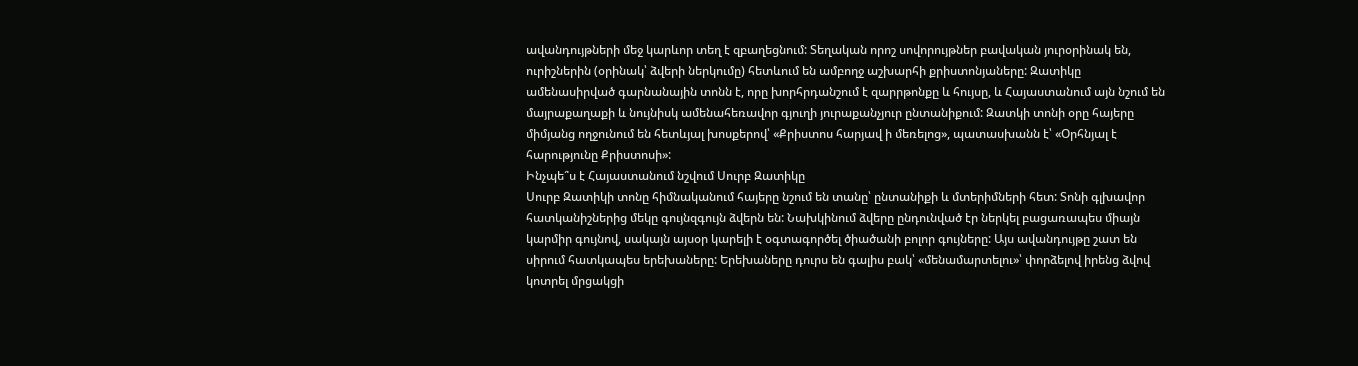ավանդույթների մեջ կարևոր տեղ է զբաղեցնում: Տեղական որոշ սովորույթներ բավական յուրօրինակ են, ուրիշներին (օրինակ՝ ձվերի ներկումը) հետևում են ամբողջ աշխարհի քրիստոնյաները: Զատիկը ամենասիրված գարնանային տոնն է, որը խորհրդանշում է զարրթոնքը և հույսը, և Հայաստանում այն նշում են մայրաքաղաքի և նույնիսկ ամենահեռավոր գյուղի յուրաքանչյուր ընտանիքում: Զատկի տոնի օրը հայերը միմյանց ողջունում են հետևյալ խոսքերով՝ «Քրիստոս հարյավ ի մեռելոց», պատասխանն է՝ «Օրհնյալ է հարությունը Քրիստոսի»:
Ինչպե՞ս է Հայաստանում նշվում Սուրբ Զատիկը
Սուրբ Զատիկի տոնը հիմնականում հայերը նշում են տանը՝ ընտանիքի և մտերիմների հետ: Տոնի գլխավոր հատկանիշներից մեկը գույնզգույն ձվերն են: Նախկինում ձվերը ընդունված էր ներկել բացառապես միայն կարմիր գույնով, սակայն այսօր կարելի է օգտագործել ծիածանի բոլոր գույները: Այս ավանդույթը շատ են սիրում հատկապես երեխաները: Երեխաները դուրս են գալիս բակ՝ «մենամարտելու»՝ փորձելով իրենց ձվով կոտրել մրցակցի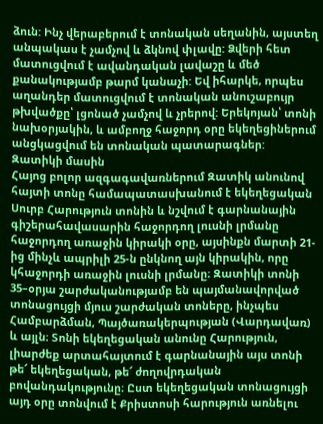ձուն: Ինչ վերաբերում է տոնական սեղանին, այստեղ անպակաս է չամչով և ձկնով փլավը: Ձվերի հետ մատուցվում է ավանդական լավաշը և մեծ քանակությամբ թարմ կանաչի: Եվ իհարկե, որպես աղանդեր մատուցվում է տոնական անուշաբույր թխվածքը՝ լցոնած չամչով և չրերով: Երեկոյան՝ տոնի նախօրյակին, և ամբողջ հաջորդ օրը եկեղեցիներում անցկացվում են տոնական պատարագներ:
Զատիկի մասին
Հայոց բոլոր ազգագավառներում Զատիկ անունով հայտի տոնը համապատասխանում է եկեղեցական Սուրբ Հարություն տոնին և նշվում է գարնանային գիշերահավասարին հաջորդող լուսնի լրմանը հաջորդող առաջին կիրակի օրը, այսինքն մարտի 21-ից մինչև ապրիլի 25-ն ընկնող այն կիրակին, որը կհաջորդի առաջին լուսնի լրմանը։ Զատիկի տոնի 35–օրյա շարժականությամբ են պայմանավորված տոնացույցի մյուս շարժական տոները, ինչպես Համբարձման, Պայծառակերպության (Վարդավառ) և այլն։ Տոնի եկեղեցական անունը Հարություն, լիարժեք արտահայտում է գարնանային այս տոնի թե՜ եկեղեցական, թե՜ ժողովրդական բովանդակությունը։ Ըստ եկեղեցական տոնացույցի այդ օրը տոնվում է Քրիստոսի հարություն առնելու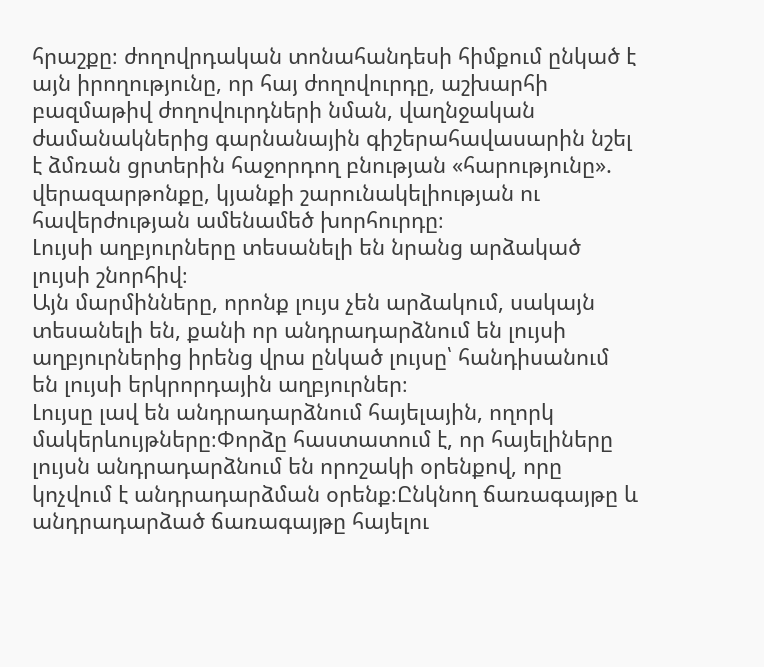հրաշքը։ ժողովրդական տոնահանդեսի հիմքում ընկած է այն իրողությունը, որ հայ ժողովուրդը, աշխարհի բազմաթիվ ժողովուրդների նման, վաղնջական ժամանակներից գարնանային գիշերահավասարին նշել է ձմռան ցրտերին հաջորդող բնության «հարությունը». վերազարթոնքը, կյանքի շարունակելիության ու հավերժության ամենամեծ խորհուրդը։
Լույսի աղբյուրները տեսանելի են նրանց արձակած լույսի շնորհիվ։
Այն մարմինները, որոնք լույս չեն արձակում, սակայն տեսանելի են, քանի որ անդրադարձնում են լույսի աղբյուրներից իրենց վրա ընկած լույսը՝ հանդիսանում են լույսի երկրորդային աղբյուրներ։
Լույսը լավ են անդրադարձնում հայելային, ողորկ մակերևույթները։Փորձը հաստատում է, որ հայելիները լույսն անդրադարձնում են որոշակի օրենքով, որը կոչվում է անդրադարձման օրենք։Ընկնող ճառագայթը և անդրադարձած ճառագայթը հայելու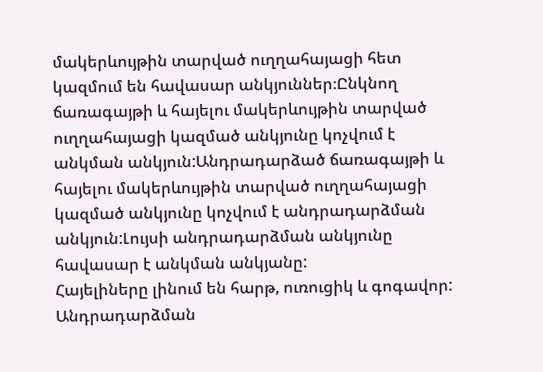մակերևույթին տարված ուղղահայացի հետ կազմում են հավասար անկյուններ։Ընկնող ճառագայթի և հայելու մակերևույթին տարված ուղղահայացի կազմած անկյունը կոչվում է անկման անկյուն:Անդրադարձած ճառագայթի և հայելու մակերևույթին տարված ուղղահայացի կազմած անկյունը կոչվում է անդրադարձման անկյուն:Լույսի անդրադարձման անկյունը հավասար է անկման անկյանը:
Հայելիները լինում են հարթ, ուռուցիկ և գոգավոր:
Անդրադարձման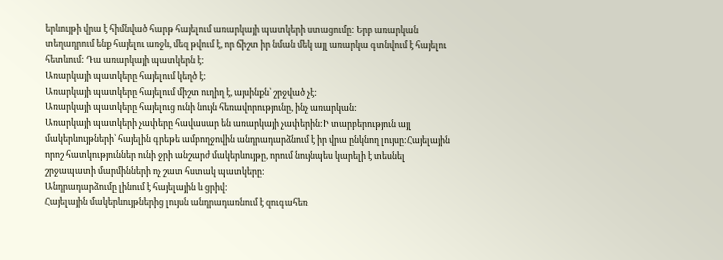երևույթի վրա է հիմնված հարթ հայելում առարկայի պատկերի ստացումը: Երբ առարկան տեղադրում ենք հայելու առջև, մեզ թվում է, որ ճիշտ իր նման մեկ այլ առարկա գտնվում է հայելու հետևում: Դա առարկայի պատկերն է:
Առարկայի պատկերը հայելում կեղծ է:
Առարկայի պատկերը հայելում միշտ ուղիղ է, այսինքն՝ շրջված չէ:
Առարկայի պատկերը հայելուց ունի նույն հեռավորությունը, ինչ առարկան:
Առարկայի պատկերի չափերը հավասար են առարկայի չափերին:Ի տարբերություն այլ մակերևույթների՝ հայելին գրեթե ամբողջովին անդրադարձնում է իր վրա ընկնող լույսը:Հայելային որոշ հատկություններ ունի ջրի անշարժ մակերևույթը, որում նույնպես կարելի է տեսնել շրջապատի մարմինների ոչ շատ հստակ պատկերը:
Անդրադարձումը լինում է հայելային և ցրիվ:
Հայելային մակերևույթներից լույսն անդրադառնում է զուգահեռ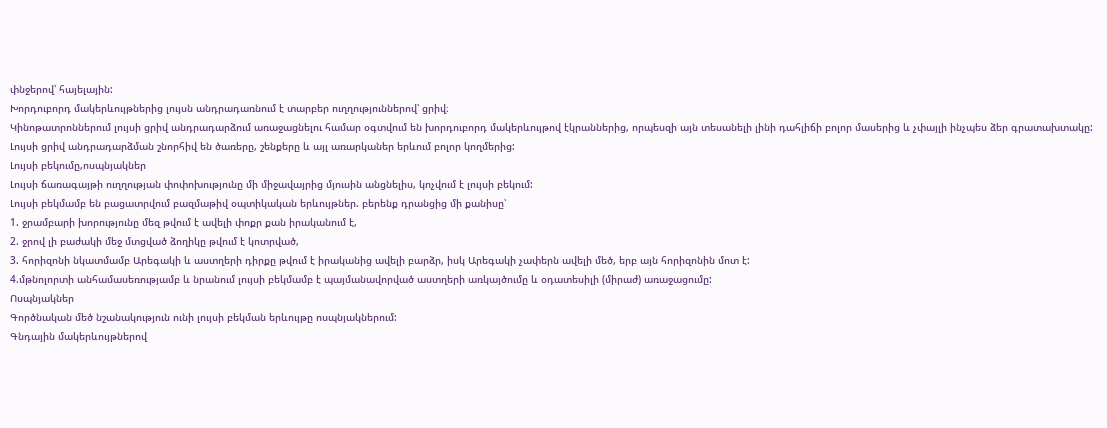փնջերով՝ հայելային:
Խորդուբորդ մակերևույթներից լույսն անդրադառնում է տարբեր ուղղություններով՝ ցրիվ։
Կինոթատրոններում լույսի ցրիվ անդրադարձում առաջացնելու համար օգտվում են խորդուբորդ մակերևույթով էկրաններից, որպեսզի այն տեսանելի լինի դահլիճի բոլոր մասերից և չփայլի ինչպես ձեր գրատախտակը:
Լույսի ցրիվ անդրադարձման շնորհիվ են ծառերը, շենքերը և այլ առարկաներ երևում բոլոր կողմերից:
Լույսի բեկումը,ոսպնյակներ
Լույսի ճառագայթի ուղղության փոփոխությունը մի միջավայրից մյուսին անցնելիս, կոչվում է լույսի բեկում:
Լույսի բեկմամբ են բացատրվում բազմաթիվ օպտիկական երևույթներ. բերենք դրանցից մի քանիսը՝
1. ջրամբարի խորությունը մեզ թվում է ավելի փոքր քան իրականում է,
2. ջրով լի բաժակի մեջ մտցված ձողիկը թվում է կոտրված,
3. հորիզոնի նկատմամբ Արեգակի և աստղերի դիրքը թվում է իրականից ավելի բարձր, իսկ Արեգակի չափերն ավելի մեծ, երբ այն հորիզոնին մոտ է:
4.մթնոլորտի անհամասեռությամբ և նրանում լույսի բեկմամբ է պայմանավորված աստղերի առկայծումը և օդատեսիլի (միրաժ) առաջացումը:
Ոսպնյակներ
Գործնական մեծ նշանակություն ունի լույսի բեկման երևույթը ոսպնյակներում:
Գնդային մակերևույթներով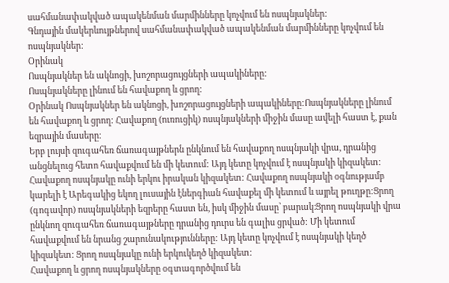սահմանափակված ապակենման մարմինները կոչվում են ոսպնյակներ:
Գնդային մակերևույթներով սահմանափակված ապակենման մարմինները կոչվում են ոսպնյակներ:
Օրինակ
Ոսպնյակներ են ակնոցի, խոշորացույցների ապակիները:
Ոսպնյակները լինում են հավաքող և ցրող:
Օրինակ Ոսպնյակներ են ակնոցի, խոշորացույցների ապակիները:Ոսպնյակները լինում են հավաքող և ցրող: Հավաքող (ուռուցիկ) ոսպնյակների միջին մասը ավելի հաստ է, քան եզրային մասերը։
Երբ լույսի զուգահեռ ճառագայթներն ընկնում են հավաքող ոսպնյակի վրա, դրանից անցնելուց հետո հավաքվում են մի կետում: Այդ կետը կոչվում է ոսպնյակի կիզակետ: Հավաքող ոսպնյակը ունի երկու իրական կիզակետ: Հավաքող ոսպնյակի օգնությամբ կարելի է Արեգակից եկող լուսային էներգիան հավաքել մի կետում և այրել թուղթը:Ցրող (գոգավոր) ոսպնյակների եզրերը հաստ են, իսկ միջին մասը՝ բարակ։Ցրող ոսպնյակի վրա ընկնող զուգահեռ ճառագայթները դրանից դուրս են գալիս ցրված: Մի կետում հավաքվում են նրանց շարունակությունները: Այդ կետը կոչվում է ոսպնյակի կեղծ կիզակետ: Ցրող ոսպնյակը ունի երկուկեղծ կիզակետ:
Հավաքող և ցրող ոսպնյակները օգտագործվում են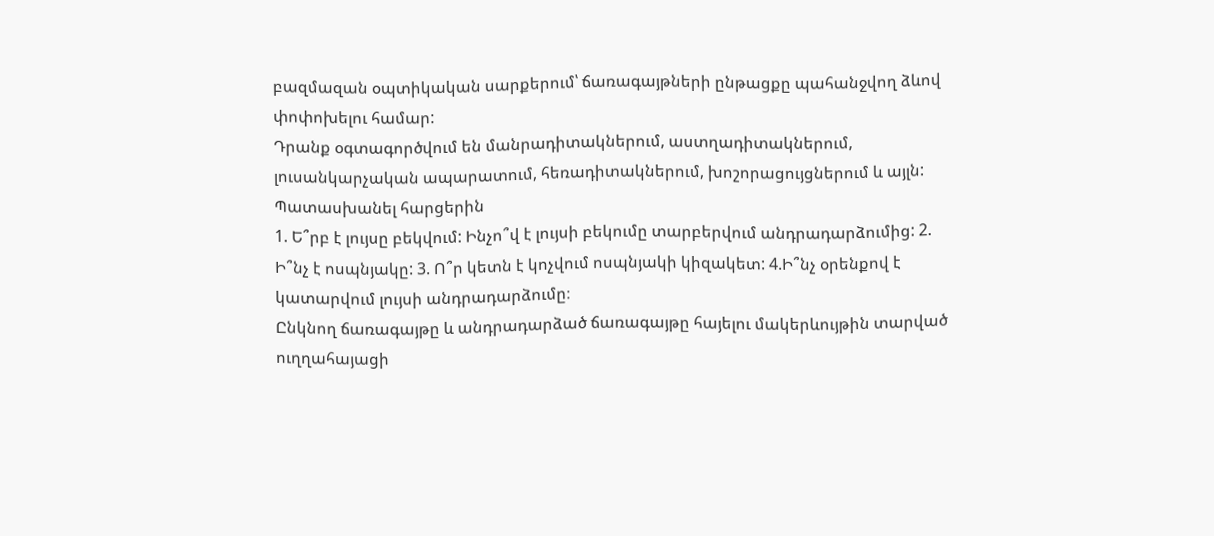բազմազան օպտիկական սարքերում՝ ճառագայթների ընթացքը պահանջվող ձևով փոփոխելու համար:
Դրանք օգտագործվում են մանրադիտակներում, աստղադիտակներում, լուսանկարչական ապարատում, հեռադիտակներում, խոշորացույցներում և այլն:
Պատասխանել հարցերին
1. Ե՞րբ է լույսը բեկվում: Ինչո՞վ է լույսի բեկումը տարբերվում անդրադարձումից: 2. Ի՞նչ է ոսպնյակը: 3. Ո՞ր կետն է կոչվում ոսպնյակի կիզակետ: 4.Ի՞նչ օրենքով է կատարվում լույսի անդրադարձումը։
Ընկնող ճառագայթը և անդրադարձած ճառագայթը հայելու մակերևույթին տարված ուղղահայացի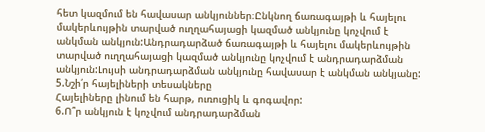հետ կազմում են հավասար անկյուններ։Ընկնող ճառագայթի և հայելու մակերևույթին տարված ուղղահայացի կազմած անկյունը կոչվում է անկման անկյուն:Անդրադարձած ճառագայթի և հայելու մակերևույթին տարված ուղղահայացի կազմած անկյունը կոչվում է անդրադարձման անկյուն:Լույսի անդրադարձման անկյունը հավասար է անկման անկյանը:
5.Նշի՛ր հայելիների տեսակները
Հայելիները լինում են հարթ, ուռուցիկ և գոգավոր:
6.Ո՞ր անկյուն է կոչվում անդրադարձման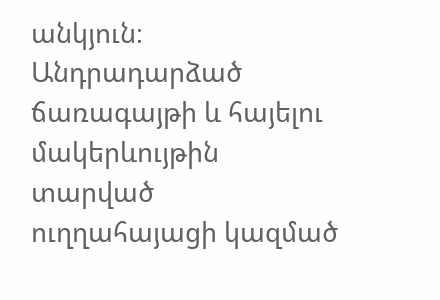անկյուն։
Անդրադարձած ճառագայթի և հայելու մակերևույթին տարված ուղղահայացի կազմած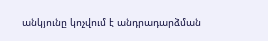անկյունը կոչվում է անդրադարձման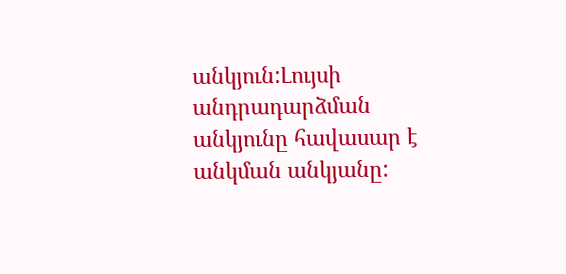անկյուն:Լույսի անդրադարձման անկյունը հավասար է անկման անկյանը: